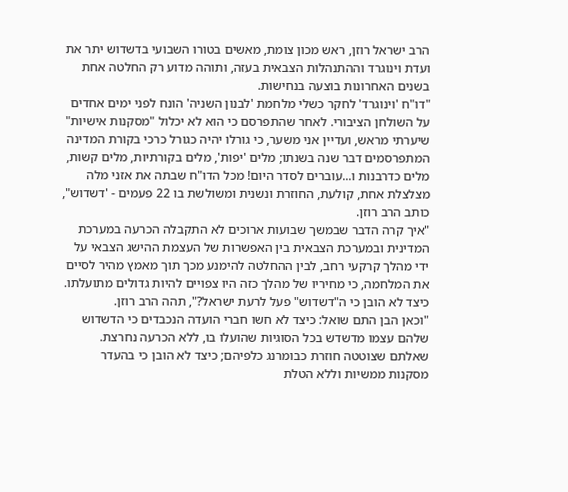הרב ישראל רוזן, ראש מכון צומת, מאשים בטורו השבועי בדשדוש יתר את ועדת וינוגרד וההתנהלות הצבאית בעזה, ותוהה מדוע רק החלטה אחת בשנים האחרונות בוצעה בנחישות.
"דו"ח 'וינוגרד' לחקר כשלי מלחמת 'לבנון השניה' הונח לפני ימים אחדים על השולחן הציבורי. לאחר שהתפרסם כי הוא לא יכלול "מסקנות אישיות" שיערתי מראש, ועדיין אני משער, כי גורלו יהיה כגורל כרכי בקורת המדינה המתפרסמים דבר שנה בשנתו; מלים 'יפות', מלים בקורתיות, מלים קשות, מלים כדרבנות ו...עוברים לסדר היום! מכל הדו"ח שבתה את אזני מלה מצלצלת אחת, קולעת, החוזרת ונשנית ומשולשת בו 22 פעמים - 'דשדוש", כותב הרב רוזן.
"איך קרה הדבר שבמשך שבועות ארוכים לא התקבלה הכרעה במערכת המדינית ובמערכת הצבאית בין האפשרות של העצמת ההישג הצבאי על ידי מהלך קרקעי רחב, לבין ההחלטה להימנע מכך תוך מאמץ מהיר לסיים את המלחמה, כי מחיריו של מהלך כזה היו צפויים להיות גדולים מתועלתו. כיצד לא הובן כי ה"דשדוש" פעל לרעת ישראל?", תהה הרב רוזן.
"וכאן הבן התם שואל: כיצד לא חשו חברי הועדה הנכבדים כי הדשדוש שלהם עצמו מדשדש בכל הסוגיות שהועלו בו, ללא הכרעה נחרצת. שאלתם שצוטטה חוזרת כבומרנג כלפיהם; כיצד לא הובן כי בהעדר מסקנות ממשיות וללא הטלת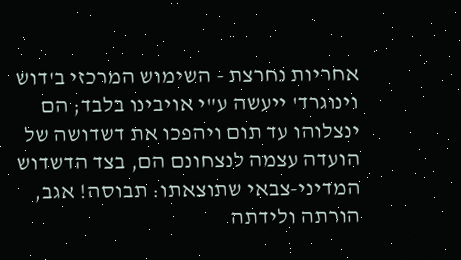אחריות נחרצת - השימוש המרכזי ב'דוש וינוגרד' ייעשה ע"י אויבינו בלבד; הם ינצלוהו עד תום ויהפכו את דשדושה של הועדה עצמה לנצחונם הם, בצד הדשדוש המדיני-צבאי שתוצאתו: תבוסה! אגב, הורתה ולידתה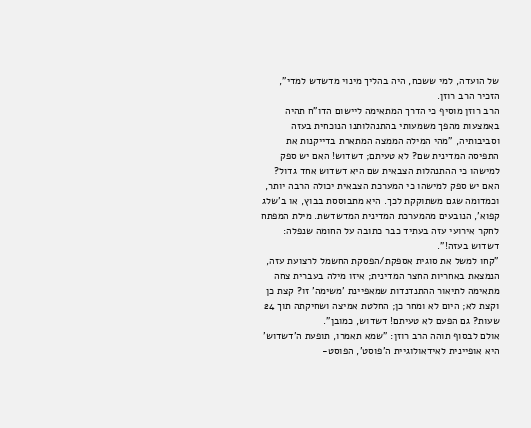של הועדה, למי ששכח, היה בהליך מינוי מדשדש למדי", הזכיר הרב רוזן.
הרב רוזן מוסיף כי הדרך המתאימה ליישום הדו"ח תהיה באמצעות מהפך משמעותי בהתנהלותנו הנוכחית בעזה וסביבותיה, "מהי המילה הממצה המתארת בדייקנות את התפיסה המדינית שם? לא טעיתם; דשדוש! האם יש ספק למישהו כי ההתנהלות הצבאית שם היא דשדוש אחד גדול? האם יש ספק למישהו כי המערכת הצבאית יכולה הרבה יותר, וכמדומה שגם משתוקקת לכך. היא מתבוססת בבוץ, או ב'שלג קפוא', הנובעים מהמערכת המדינית המדשדשת. מילת המפתח לחקר אירועי עזה בעתיד כבר כתובה על החומה שנפלה: דשדוש בעזה!".
"קחו למשל את סוגית אספקת/הפסקת החשמל לרצועת עזה, הנמצאת באחריות החצר המדינית; איזו מילה בעברית צחה מתאימה לתיאור ההתנדנדות שמאפיינת 'משימה' זו? קצת כן וקצת לא; היום לא ומחר כן; החלטת אמיצה ושחיקתה תוך 24 שעות? גם הפעם לא טעיתם! דשדוש, כמובן".
אולם לבסוף תוהה הרב רוזן: "שמא תאמרו, תופעת ה'דשדוש' היא אופיינית לאידאולוגיית ה'פוסט', הפוסט-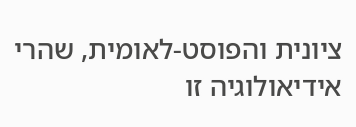ציונית והפוסט-לאומית, שהרי אידיאולוגיה זו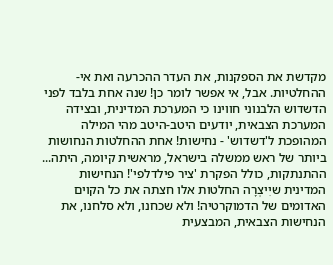מקדשת את הספקנות, את העדר ההכרעה ואת אי-ההחלטיות. אבל, אי אפשר לומר כן! שנה אחת בלבד לפני הדשדוש הלבנוני חווינו כי המערכת המדינית, ובצידה המערכת הצבאית, יודעים היטב-היטב מהי המילה המהופכת ל'דשדוש' - נחישות! אחת ההחלטות הנחושות ביותר של ראש ממשלה בישראל, מראשית קיומה, היתה... ההתנתקות, כולל הפקרת 'ציר פילדלפי'! הנחישות המדינית שיִיצְרָה החלטות אלו חצתה את כל הקוים האדומים של הדמוקרטיה! ולא שכחנו, ולא סלחנו, את הנחישות הצבאית, המבצעית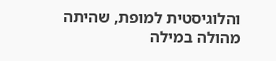והלוגיסטית למופת, שהיתה מהולה במילה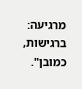מרגיעה: ברגישות, כמובן".